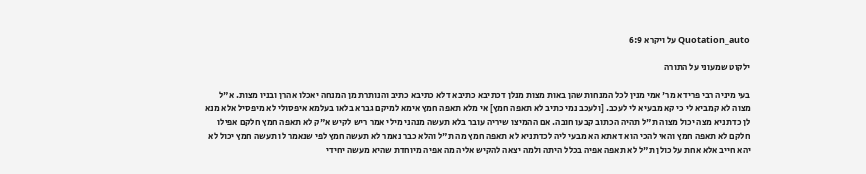Quotation_auto על ויקרא 6:9

ילקוט שמעוני על התורה

בעי מיניה רבי פרידא מר' אמי מנין לכל המנחות שהן באות מצות מנלן דכתיבא כתיבא דלא כתיבא כתיב והנותרת מן המנחה יאכלו אהרן ובניו מצות. א"ל מצוה לא קמביא לי כי קא מבעיא לי לעכב. [ולעכב נמי כתיב לא תאפה חמץ] אי מלא תאפה חמץ אימא למיקם גברא בלאו בעלמא איפסולי לא מיפסיל אלא מנא לן כדתניא מצה יכול מצוה ת"ל תהיה הכתוב קבעו חובה. אם ההמיצו שיריה עובר בלא תעשה מנהני מילי אמר ריש לקיש א"ק לא תאפה חמץ חלקם אפילו חלקם לא תאפה חמץ והאי להכי הוא דאתא הא מבעי ליה לכדתניא לא תאפה חמץ מה ת"ל והלא כבר נאמר לא תעשה חמץ לפי שנאמר לו תעשה חמץ יכול לא יהא חייב אלא אחת על כולן ת"ל לא תאפה אפיה בכלל היתה ולמה יצאה להקיש אליה מה אפיה מיוחדת שהיא מעשה יחידי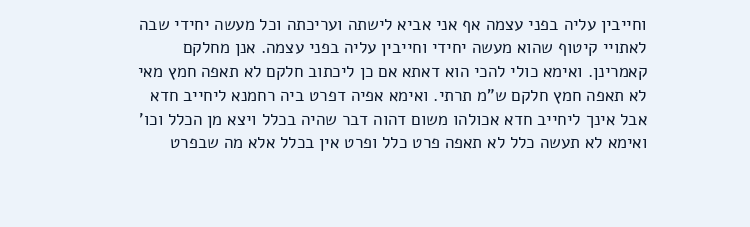וחייבין עליה בפני עצמה אף אני אביא לישתה ועריכתה וכל מעשה יחידי שבה לאתויי קיטוף שהוא מעשה יחידי וחייבין עליה בפני עצמה. אנן מחלקם קאמרינן. ואימא כולי להכי הוא דאתא אם כן ליכתוב חלקם לא תאפה חמץ מאי לא תאפה חמץ חלקם ש"מ תרתי. ואימא אפיה דפרט ביה רחמנא ליחייב חדא אבל אינך ליחייב חדא אכולהו משום דהוה דבר שהיה בכלל ויצא מן הכלל וכו' ואימא לא תעשה כלל לא תאפה פרט כלל ופרט אין בכלל אלא מה שבפרט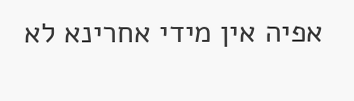אפיה אין מידי אחרינא לא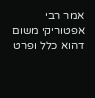אמר רבי אפטוריקי משום דהוא כלל ופרט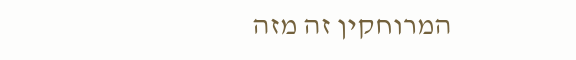המרוחקין זה מזה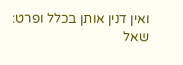ואין דנין אותן בכלל ופרט:
שאל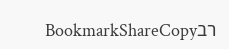רבBookmarkShareCopy